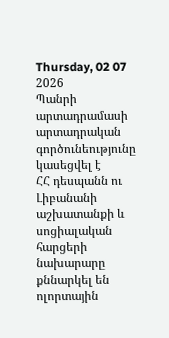Thursday, 02 07 2026
Պանրի արտադրամասի արտադրական գործունեությունը կասեցվել է
ՀՀ դեսպանն ու Լիբանանի աշխատանքի և սոցիալական հարցերի նախարարը քննարկել են ոլորտային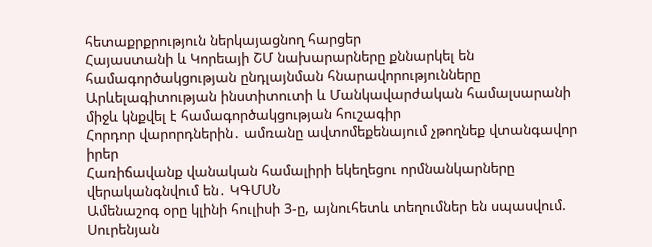հետաքրքրություն ներկայացնող հարցեր
Հայաստանի և Կորեայի ՇՄ նախարարները քննարկել են համագործակցության ընդլայնման հնարավորությունները
Արևելագիտության ինստիտուտի և Մանկավարժական համալսարանի միջև կնքվել է համագործակցության հուշագիր
Հորդոր վարորդներին․ ամռանը ավտոմեքենայում չթողնեք վտանգավոր իրեր
Հառիճավանք վանական համալիրի եկեղեցու որմնանկարները վերականգնվում են․ ԿԳՄՍՆ
Ամենաշոգ օրը կլինի հուլիսի 3-ը, այնուհետև տեղումներ են սպասվում. Սուրենյան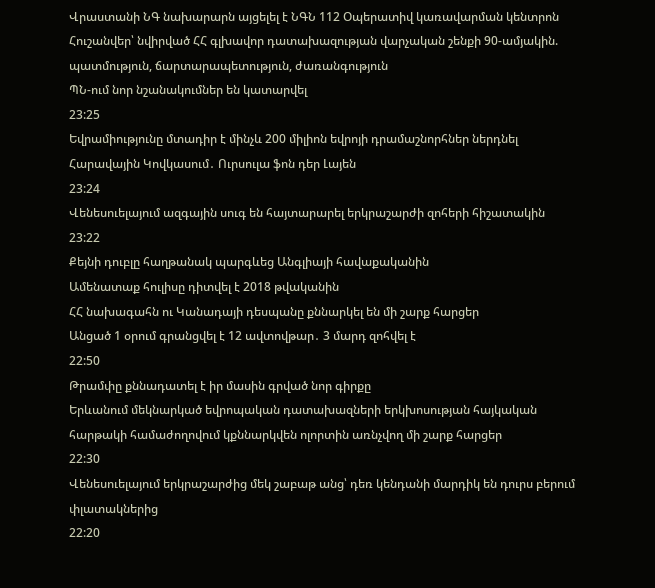Վրաստանի ՆԳ նախարարն այցելել է ՆԳՆ 112 Օպերատիվ կառավարման կենտրոն
Հուշանվեր՝ նվիրված ՀՀ գլխավոր դատախազության վարչական շենքի 90-ամյակին. պատմություն, ճարտարապետություն, ժառանգություն
ՊՆ-ում նոր նշանակումներ են կատարվել
23:25
Եվրամիությունը մտադիր է մինչև 200 միլիոն եվրոյի դրամաշնորհներ ներդնել Հարավային Կովկասում․ Ուրսուլա ֆոն դեր Լայեն
23:24
Վենեսուելայում ազգային սուգ են հայտարարել երկրաշարժի զոհերի հիշատակին
23:22
Քեյնի դուբլը հաղթանակ պարգևեց Անգլիայի հավաքականին
Ամենատաք հուլիսը դիտվել է 2018 թվականին
ՀՀ նախագահն ու Կանադայի դեսպանը քննարկել են մի շարք հարցեր
Անցած 1 օրում գրանցվել է 12 ավտովթար․ 3 մարդ զոհվել է
22:50
Թրամփը քննադատել է իր մասին գրված նոր գիրքը
Երևանում մեկնարկած եվրոպական դատախազների երկխոսության հայկական հարթակի համաժողովում կքննարկվեն ոլորտին առնչվող մի շարք հարցեր
22:30
Վենեսուելայում երկրաշարժից մեկ շաբաթ անց՝ դեռ կենդանի մարդիկ են դուրս բերում փլատակներից
22:20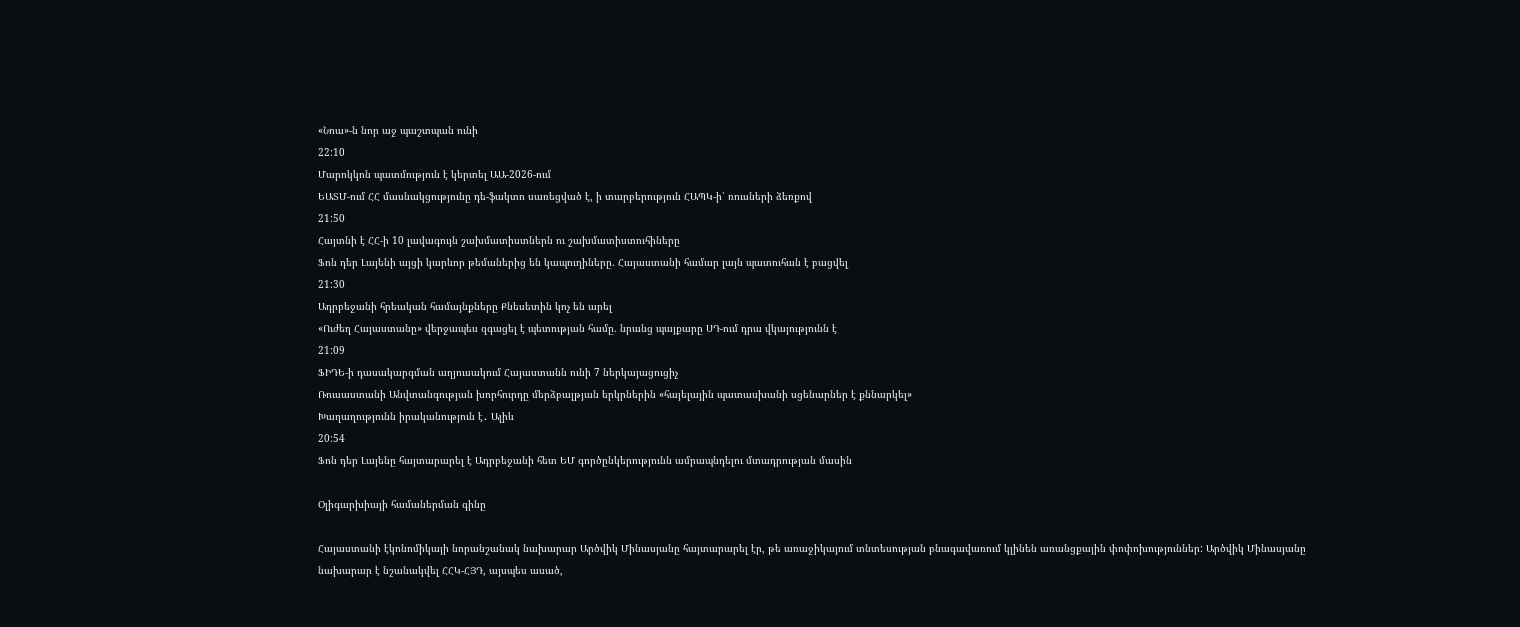«Նոա»-ն նոր աջ պաշտպան ունի
22:10
Մարոկկոն պատմություն է կերտել ԱԱ-2026-ում
ԵԱՏՄ-ում ՀՀ մասնակցությունը դե-ֆակտո սառեցված է, ի տարբերություն ՀԱՊԿ-ի՝ ռուսների ձեռքով
21:50
Հայտնի է ՀՀ-ի 10 լավագույն շախմատիստներն ու շախմատիստուհիները
Ֆոն դեր Լայենի այցի կարևոր թեմաներից են կապուղիները. Հայաստանի համար լայն պատուհան է բացվել
21:30
Ադրբեջանի հրեական համայնքները Քնեսետին կոչ են արել
«Ուժեղ Հայաստանը» վերջապես զգացել է պետության համը. նրանց պայքարը ՍԴ-ում դրա վկայությունն է
21:09
ՖԻԴԵ-ի դասակարգման աղյուսակում Հայաստանն ունի 7 ներկայացուցիչ
Ռուսաստանի Անվտանգության խորհուրդը մերձբալթյան երկրներին «հայելային պատասխանի սցենարներ է քննարկել»
Խաղաղությունն իրականություն է․ Ալիև
20:54
Ֆոն դեր Լայենը հայտարարել է Ադրբեջանի հետ ԵՄ գործընկերությունն ամրապնդելու մտադրության մասին

Օլիգարխիայի համաներման գինը

Հայաստանի էկոնոմիկայի նորանշանակ նախարար Արծվիկ Մինասյանը հայտարարել էր, թե առաջիկայում տնտեսության բնագավառում կլինեն առանցքային փոփոխություններ: Արծվիկ Մինասյանը նախարար է նշանակվել ՀՀԿ-ՀՅԴ, այսպես ասած,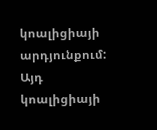կոալիցիայի արդյունքում: Այդ կոալիցիայի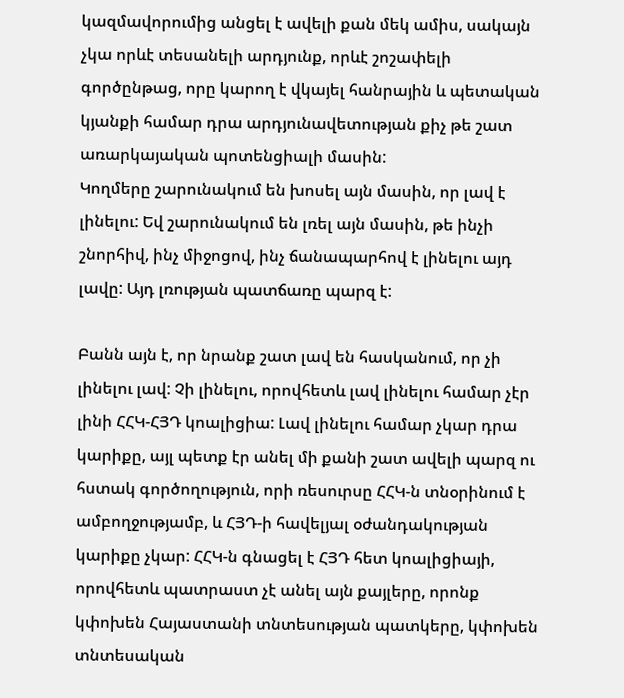կազմավորումից անցել է ավելի քան մեկ ամիս, սակայն չկա որևէ տեսանելի արդյունք, որևէ շոշափելի գործընթաց, որը կարող է վկայել հանրային և պետական կյանքի համար դրա արդյունավետության քիչ թե շատ առարկայական պոտենցիալի մասին:
Կողմերը շարունակում են խոսել այն մասին, որ լավ է լինելու: Եվ շարունակում են լռել այն մասին, թե ինչի շնորհիվ, ինչ միջոցով, ինչ ճանապարհով է լինելու այդ լավը: Այդ լռության պատճառը պարզ է:

Բանն այն է, որ նրանք շատ լավ են հասկանում, որ չի լինելու լավ: Չի լինելու, որովհետև լավ լինելու համար չէր լինի ՀՀԿ-ՀՅԴ կոալիցիա: Լավ լինելու համար չկար դրա կարիքը, այլ պետք էր անել մի քանի շատ ավելի պարզ ու հստակ գործողություն, որի ռեսուրսը ՀՀԿ-ն տնօրինում է ամբողջությամբ, և ՀՅԴ-ի հավելյալ օժանդակության կարիքը չկար: ՀՀԿ-ն գնացել է ՀՅԴ հետ կոալիցիայի, որովհետև պատրաստ չէ անել այն քայլերը, որոնք կփոխեն Հայաստանի տնտեսության պատկերը, կփոխեն տնտեսական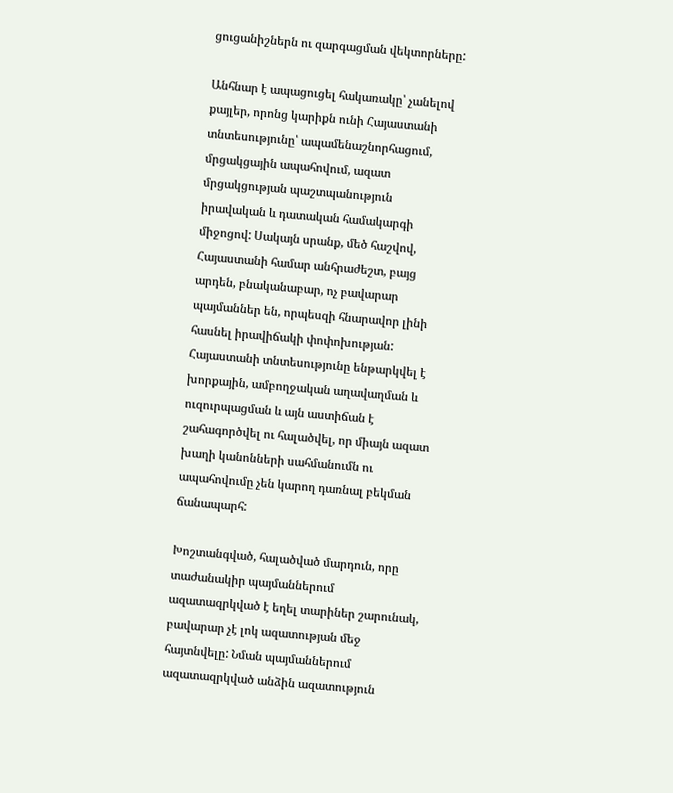ցուցանիշներն ու զարգացման վեկտորները:

Անհնար է ապացուցել հակառակը՝ չանելով քայլեր, որոնց կարիքն ունի Հայաստանի տնտեսությունը՝ ապամենաշնորհացում, մրցակցային ապահովում, ազատ մրցակցության պաշտպանություն իրավական և դատական համակարգի միջոցով: Սակայն սրանք, մեծ հաշվով, Հայաստանի համար անհրաժեշտ, բայց արդեն, բնականաբար, ոչ բավարար պայմաններ են, որպեսզի հնարավոր լինի հասնել իրավիճակի փոփոխության: Հայաստանի տնտեսությունը ենթարկվել է խորքային, ամբողջական աղավաղման և ուզուրպացման և այն աստիճան է շահագործվել ու հալածվել, որ միայն ազատ խաղի կանոնների սահմանումն ու ապահովումը չեն կարող դառնալ բեկման ճանապարհ:

Խոշտանգված, հալածված մարդուն, որը տաժանակիր պայմաններում ազատազրկված է եղել տարիներ շարունակ, բավարար չէ լոկ ազատության մեջ հայտնվելը: Նման պայմաններում ազատազրկված անձին ազատություն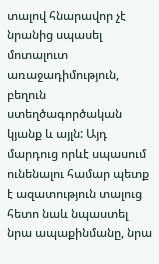տալով հնարավոր չէ նրանից սպասել մոտալուտ առաջադիմություն, բեղուն ստեղծագործական կյանք և այլն: Այդ մարդուց որևէ սպասում ունենալու համար պետք է ազատություն տալուց հետո նաև նպաստել նրա ապաքինմանը, նրա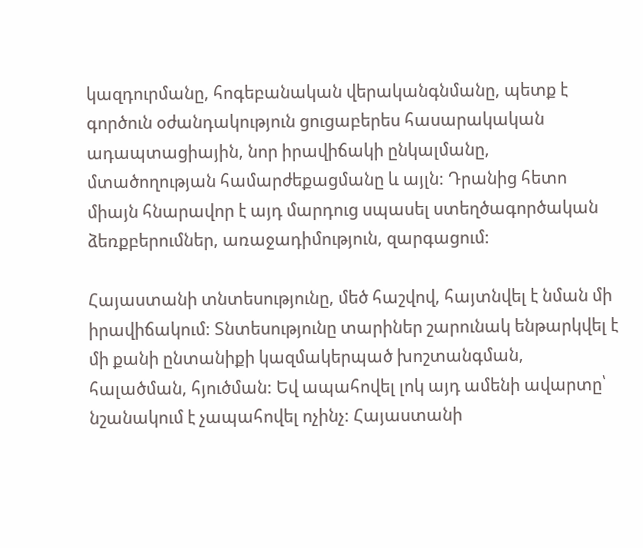կազդուրմանը, հոգեբանական վերականգնմանը, պետք է գործուն օժանդակություն ցուցաբերես հասարակական ադապտացիային, նոր իրավիճակի ընկալմանը, մտածողության համարժեքացմանը և այլն: Դրանից հետո միայն հնարավոր է այդ մարդուց սպասել ստեղծագործական ձեռքբերումներ, առաջադիմություն, զարգացում:

Հայաստանի տնտեսությունը, մեծ հաշվով, հայտնվել է նման մի իրավիճակում: Տնտեսությունը տարիներ շարունակ ենթարկվել է մի քանի ընտանիքի կազմակերպած խոշտանգման, հալածման, հյուծման: Եվ ապահովել լոկ այդ ամենի ավարտը՝ նշանակում է չապահովել ոչինչ: Հայաստանի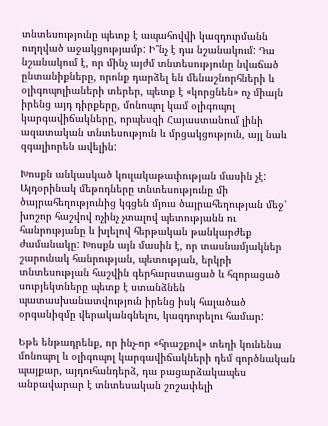տնտեսությունը պետք է ապահովվի կազդուրմանն ուղղված աջակցությամբ: Ի՞նչ է դա նշանակում: Դա նշանակում է, որ մինչ այժմ տնտեսությունը նվաճած ընտանիքները, որոնք դարձել են մենաշնորհների և օլիգոպոլիաների տերեր, պետք է «կորցնեն» ոչ միայն իրենց այդ դիրքերը, մոնոպոլ կամ օլիգոպոլ կարգավիճակները, որպեսզի Հայաստանում լինի ազատական տնտեսություն և մրցակցություն, այլ նաև զգալիորեն ավելին:

Խոսքն անկասկած կուլակաթափության մասին չէ: Այդօրինակ մեթոդները տնտեսությունը մի ծայրահեղությունից կգցեն մյուս ծայրահեղության մեջ՝ խոշոր հաշվով ոչինչ չտալով պետությանն ու հանրությանը և խլելով հերթական թանկարժեք ժամանակը: Խոսքն այն մասին է, որ տասնամյակներ շարունակ հանրության, պետության, երկրի տնտեսության հաշվին գերհարստացած և հզորացած սուբյեկտները պետք է ստանձնեն պատասխանատվություն իրենց իսկ հալածած օրգանիզմը վերականգնելու, կազդուրելու համար:

Եթե ենթադրենք, որ ինչ-որ «հրաշքով» տեղի կունենա մոնոպոլ և օլիգոպոլ կարգավիճակների դեմ գործնական պայքար, այդուհանդերձ, դա բացարձակապես անբավարար է տնտեսական շոշափելի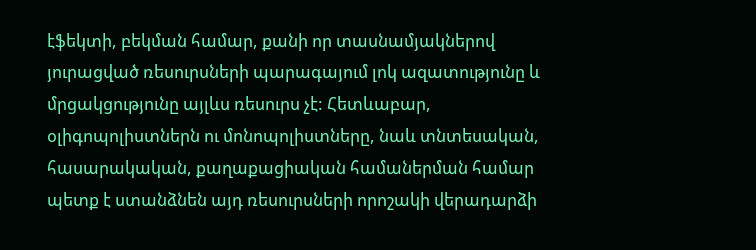էֆեկտի, բեկման համար, քանի որ տասնամյակներով յուրացված ռեսուրսների պարագայում լոկ ազատությունը և մրցակցությունը այլևս ռեսուրս չէ: Հետևաբար, օլիգոպոլիստներն ու մոնոպոլիստները, նաև տնտեսական, հասարակական, քաղաքացիական համաներման համար պետք է ստանձնեն այդ ռեսուրսների որոշակի վերադարձի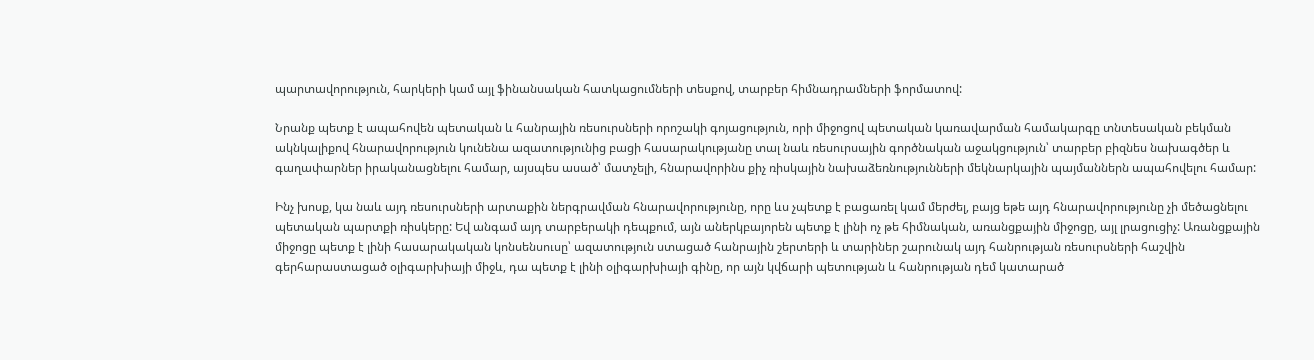պարտավորություն, հարկերի կամ այլ ֆինանսական հատկացումների տեսքով, տարբեր հիմնադրամների ֆորմատով:

Նրանք պետք է ապահովեն պետական և հանրային ռեսուրսների որոշակի գոյացություն, որի միջոցով պետական կառավարման համակարգը տնտեսական բեկման ակնկալիքով հնարավորություն կունենա ազատությունից բացի հասարակությանը տալ նաև ռեսուրսային գործնական աջակցություն՝ տարբեր բիզնես նախագծեր և գաղափարներ իրականացնելու համար, այսպես ասած՝ մատչելի, հնարավորինս քիչ ռիսկային նախաձեռնությունների մեկնարկային պայմաններն ապահովելու համար:

Ինչ խոսք, կա նաև այդ ռեսուրսների արտաքին ներգրավման հնարավորությունը, որը ևս չպետք է բացառել կամ մերժել, բայց եթե այդ հնարավորությունը չի մեծացնելու պետական պարտքի ռիսկերը: Եվ անգամ այդ տարբերակի դեպքում, այն աներկբայորեն պետք է լինի ոչ թե հիմնական, առանցքային միջոցը, այլ լրացուցիչ: Առանցքային միջոցը պետք է լինի հասարակական կոնսենսուսը՝ ազատություն ստացած հանրային շերտերի և տարիներ շարունակ այդ հանրության ռեսուրսների հաշվին գերհարաստացած օլիգարխիայի միջև, դա պետք է լինի օլիգարխիայի գինը, որ այն կվճարի պետության և հանրության դեմ կատարած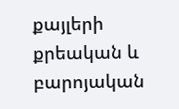քայլերի քրեական և բարոյական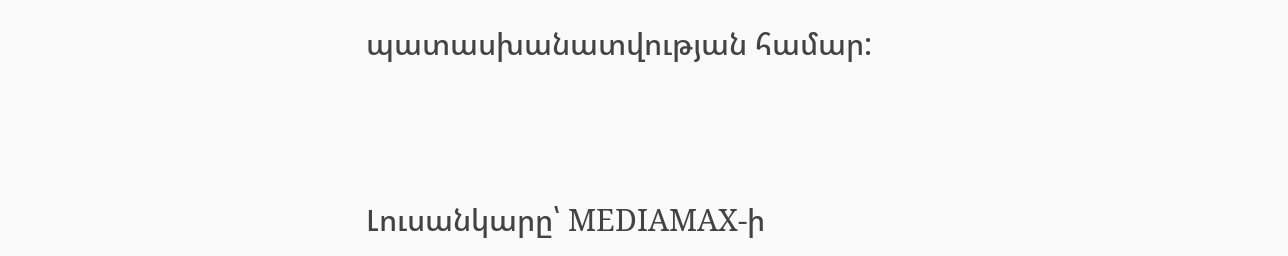պատասխանատվության համար:



Լուսանկարը՝ MEDIAMAX-ի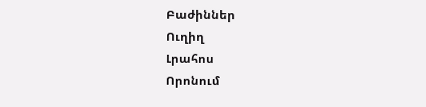Բաժիններ
Ուղիղ
Լրահոս
Որոնում